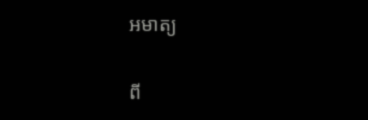អមាត្យ

ពី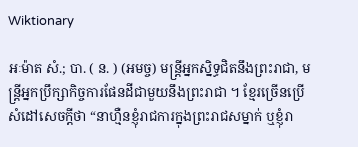Wiktionary

អៈម៉ាត សំ.; បា. ( ន. ) (អមច្ច) មន្រ្តីអ្នកស្និទ្ធជិតនឹងព្រះរាជា, មន្រ្តីអ្នកប្រឹក្សាកិច្ចការផែនដីជាមួយនឹងព្រះរាជា ។ ខ្មែរច្រើនប្រើសំដៅសេចក្ដីថា “នាហ្មឺនខ្ញុំរាជការក្នុងព្រះរាជសម្នាក់ ឬខ្ញុំរា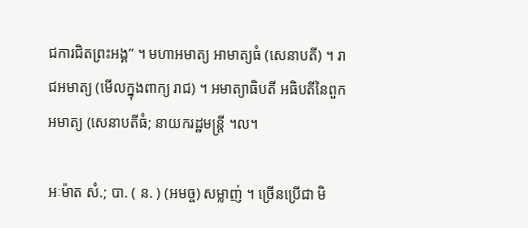ជការជិតព្រះអង្គ” ។ មហាអមាត្យ អាមាត្យធំ (សេនាបតី) ។ រាជអមាត្យ (មើលក្នុងពាក្យ រាជ) ។ អមាត្យាធិបតី អធិបតីនៃពួកអមាត្យ (សេនាបតីធំ; នាយករដ្ឋមន្រ្តី ។ល។

អៈម៉ាត សំ.; បា. ( ន. ) (អមច្ច) សម្លាញ់ ។ ច្រើនប្រើជា មិ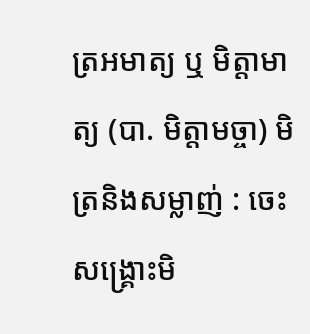ត្រអមាត្យ ឬ មិត្តាមាត្យ (បា. មិត្តាមច្ចា) មិត្រនិងសម្លាញ់ : ចេះសង្រ្គោះមិ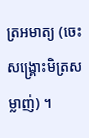ត្រអមាត្យ (ចេះសង្រ្គោះមិត្រសម្លាញ់) ។